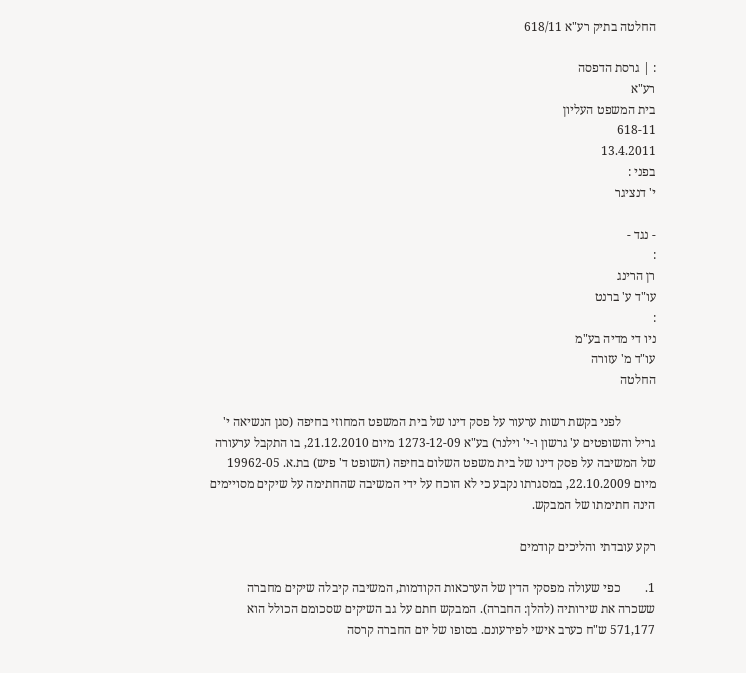החלטה בתיק רע"א 618/11

: | גרסת הדפסה
רע"א
בית המשפט העליון
618-11
13.4.2011
בפני :
י' דנציגר

- נגד -
:
רן הרינג
עו"ד ע' ברנט
:
ניו די מדיה בע"מ
עו"ד מ' עזורה
החלטה

           לפני בקשת רשות ערעור על פסק דינו של בית המשפט המחוזי בחיפה (סגן הנשיאה י' גריל והשופטים ע' גרשון ו-י' וילנר) בע"א 1273-12-09 מיום 21.12.2010, בו התקבל ערעורה של המשיבה על פסק דינו של בית משפט השלום בחיפה (השופט ד' פיש) בת.א. 19962-05 מיום 22.10.2009, במסגרתו נקבע כי לא הוכח על ידי המשיבה שהחתימה על שיקים מסויימים הינה חתימתו של המבקש.

רקע עובדתי והליכים קודמים

1.        כפי שעולה מפסקי הדין של הערכאות הקודמות, המשיבה קיבלה שיקים מחברה ששכרה את שירותיה (להלן: החברה). המבקש חתם על גב השיקים שסכומם הכולל הוא 571,177 ש"ח כערב אישי לפירעונם. בסופו של יום החברה קרסה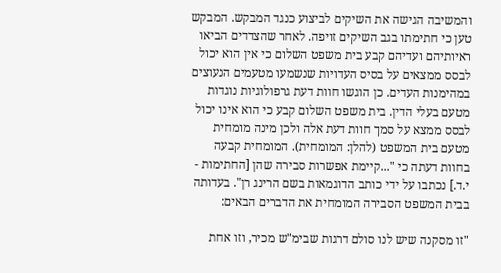והמשיבה הגישה את השיקים לביצוע כנגד המבקש. המבקש טען כי חתימתו בגב השיקים זויפה. לאחר שהצדדים הביאו ראיותיהם ועדיהם קבע בית משפט השלום כי אין הוא יכול לבסס ממצאים על בסיס העדויות שנשמעו מטעמים הנעוצים במהימנות העדים. כן הוגשו חוות דעת גרפולוגיות נוגדות מטעם בעלי הדין. בית משפט השלום קבע כי הוא אינו יכול לבסס ממצא על סמך חוות דעת אלה ולכן מינה מומחית מטעם בית המשפט (להלן: המומחית). המומחית קבעה בחוות דעתה כי "...קיימת אפשרות סבירה שהן [החתימות - י.ד.] נכתבו על ידי כותב הדוגמאות בשם הרינג רן". בעדותה בבית המשפט הסבירה המומחית את הדברים הבאים:

"זו מסקנה שיש לנו סולם דרגות שבימ"ש מכיר, וזו אחת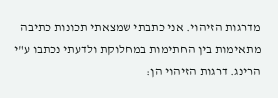מדרגות הזיהוי. אני כתבתי שמצאתי תכונות כתיבה מתאימות בין החתימות במחלוקת ולדעתי נכתבו ע"י הרינג. דרגות הזיהוי הן: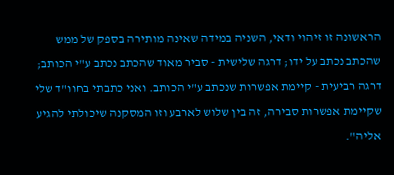הראשונה זו זיהוי ודאי, השניה במידה שאינה מותירה בספק של ממש שהכתב נכתב על ידו; דרגה שלישית - סביר מאוד שהכתב נכתב ע"י הכותב; דרגה רביעית - קיימת אפשרות שנכתב ע"י הכותב. ואני כתבתי בחוו"ד שלי שקיימת אפשרות סבירה, זה בין שלוש לארבע וזו המסקנה שיכולתי להגיע אליה".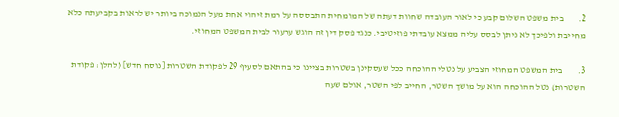2.        בית משפט השלום קבע כי לאור העובדה שחוות דעתה של המומחית התבססה על רמת זיהוי אחת מעל הנמוכה ביותר יש לראות בקביעתה כלא מחייבת ולפיכך לא ניתן לבסס עליה ממצא עובדתי פוזיטיבי. כנגד פסק דין זה הוגש ערעור לבית המשפט המחוזי.

3.        בית המשפט המחוזי הצביע על נטלי ההוכחה ככל שעסקינן בשטרות בציינו כי בהתאם לסעיף 29 לפקודת השטרות [נוסח חדש] (להלן: פקודת השטרות) נטל ההוכחה הוא על מושך השטר, החייב לפי השטר, אולם שעה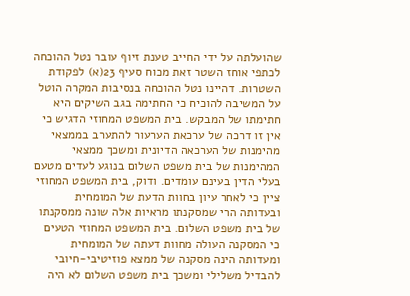שהועלתה על ידי החייב טענת זיוף עובר נטל ההוכחה לכתפי אוחז השטר זאת מכוח סעיף 23(א) לפקודת השטרות. דהיינו נטל ההוכחה בנסיבות המקרה הוטל על המשיבה להוכיח כי החתימה בגב השיקים היא חתימתו של המבקש. בית המשפט המחוזי הדגיש כי אין זו דרכה של ערכאת הערעור להתערב בממצאי מהימנות של הערכאה הדיונית ומשכך ממצאי המהימנות של בית משפט השלום בנוגע לעדים מטעם בעלי הדין בעינם עומדים. ודוק, בית המשפט המחוזי ציין כי לאחר עיון בחוות הדעת של המומחית ובעדותה הרי שמסקנתו מראיות אלה שונה ממסקנתו של בית משפט השלום. בית המשפט המחוזי הטעים כי המסקנה העולה מחוות דעתה של המומחית ומעדותה הינה מסקנה של ממצא פוזיטיבי-חיובי להבדיל משלילי ומשכך בית משפט השלום לא היה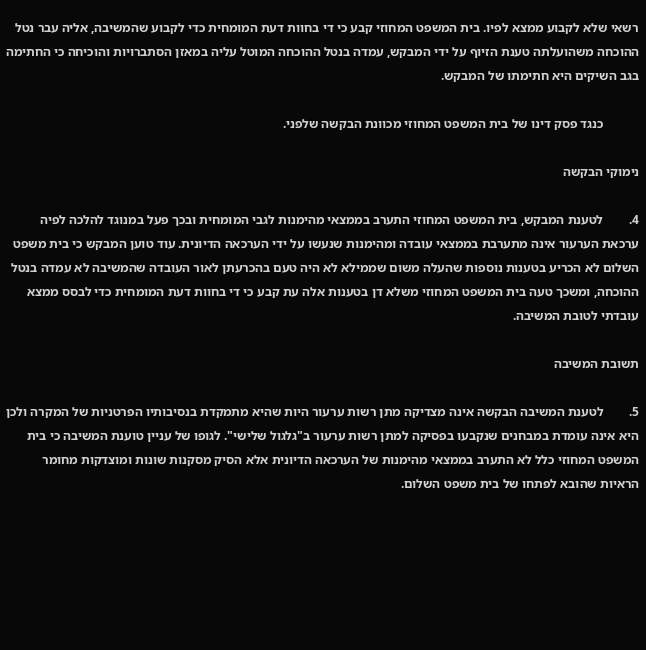רשאי שלא לקבוע ממצא לפיו. בית המשפט המחוזי קבע כי די בחוות דעת המומחית כדי לקבוע שהמשיבה, אליה עבר נטל ההוכחה משהועלתה טענת הזיוף על ידי המבקש, עמדה בנטל ההוכחה המוטל עליה במאזן הסתברויות והוכיחה כי החתימה בגב השיקים היא חתימתו של המבקש.

           כנגד פסק דינו של בית המשפט המחוזי מכוונת הבקשה שלפני.

נימוקי הבקשה

4.        לטענת המבקש, בית המשפט המחוזי התערב בממצאי מהימנות לגבי המומחית ובכך פעל במנוגד להלכה לפיה ערכאת הערעור אינה מתערבת בממצאי עובדה ומהימנות שנעשו על ידי הערכאה הדיונית. עוד טוען המבקש כי בית משפט השלום לא הכריע בטענות נוספות שהעלה משום שממילא לא היה טעם בהכרעתן לאור העובדה שהמשיבה לא עמדה בנטל ההוכחה, ומשכך טעה בית המשפט המחוזי משלא דן בטענות אלה עת קבע כי די בחוות דעת המומחית כדי לבסס ממצא עובדתי לטובת המשיבה.

תשובת המשיבה

5.        לטענת המשיבה הבקשה אינה מצדיקה מתן רשות ערעור היות שהיא מתמקדת בנסיבותיו הפרטניות של המקרה ולכן היא אינה עומדת במבחנים שנקבעו בפסיקה למתן רשות ערעור ב"גלגול שלישי". לגופו של עניין טוענת המשיבה כי בית המשפט המחוזי כלל לא התערב בממצאי מהימנות של הערכאה הדיונית אלא הסיק מסקנות שונות ומוצדקות מחומר הראיות שהובא לפתחו של בית משפט השלום.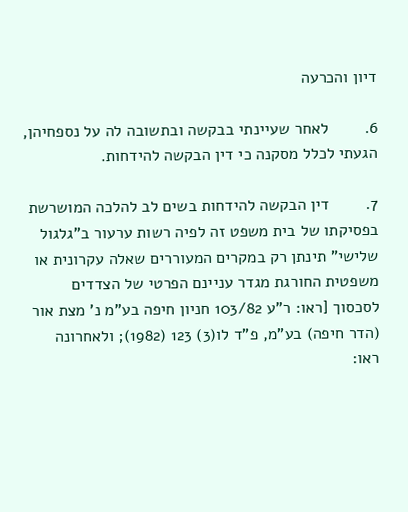דיון והכרעה

6.        לאחר שעיינתי בבקשה ובתשובה לה על נספחיהן, הגעתי לכלל מסקנה כי דין הבקשה להידחות.

7.        דין הבקשה להידחות בשים לב להלכה המושרשת בפסיקתו של בית משפט זה לפיה רשות ערעור ב"גלגול שלישי" תינתן רק במקרים המעוררים שאלה עקרונית או משפטית החורגת מגדר עניינם הפרטי של הצדדים לסכסוך [ראו: ר"ע 103/82 חניון חיפה בע"מ נ' מצת אור (הדר חיפה) בע"מ, פ"ד לו(3) 123 (1982); ולאחרונה ראו: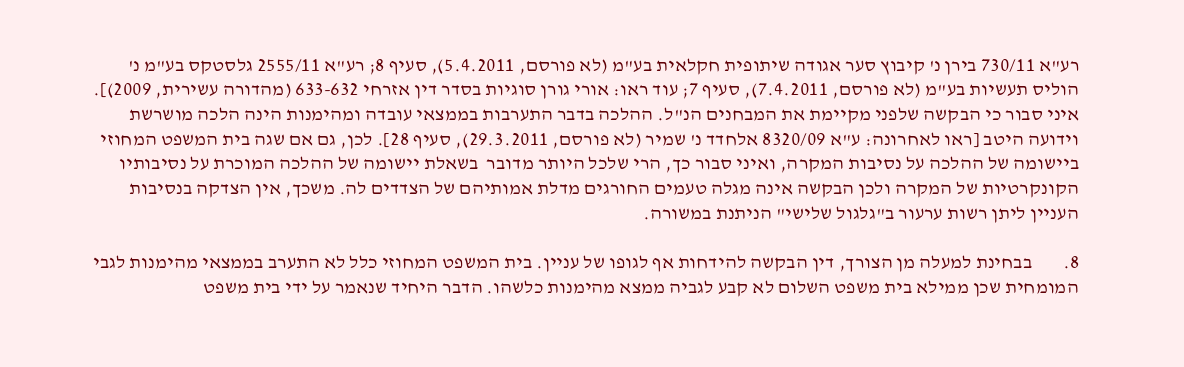רע"א 730/11 בירן נ' קיבוץ סער אגודה שיתופית חקלאית בע"מ (לא פורסם, 5.4.2011), סעיף 8; רע"א 2555/11 גלסטקס בע"מ נ' הוליס תעשיות בע"מ (לא פורסם, 7.4.2011), סעיף 7; עוד ראו: אורי גורן סוגיות בסדר דין אזרחי 633-632 (מהדורה עשירית, 2009)]. איני סבור כי הבקשה שלפני מקיימת את המבחנים הנ"ל. ההלכה בדבר התערבות בממצאי עובדה ומהימנות הינה הלכה מושרשת וידועה היטב [ראו לאחרונה: ע"א 8320/09 אלחדד נ' שמיר (לא פורסם, 29.3.2011), סעיף 28]. לכן, גם אם שגה בית המשפט המחוזי ביישומה של ההלכה על נסיבות המקרה, ואיני סבור כך, הרי שלכל היותר מדובר  בשאלת יישומה של ההלכה המוכרת על נסיבותיו הקונקרטיות של המקרה ולכן הבקשה אינה מגלה טעמים החורגים מדלת אמותיהם של הצדדים לה. משכך, אין הצדקה בנסיבות העניין ליתן רשות ערעור ב"גלגול שלישי" הניתנת במשורה.

8.        בבחינת למעלה מן הצורך, דין הבקשה להידחות אף לגופו של עניין. בית המשפט המחוזי כלל לא התערב בממצאי מהימנות לגבי המומחית שכן ממילא בית משפט השלום לא קבע לגביה ממצא מהימנות כלשהו. הדבר היחיד שנאמר על ידי בית משפט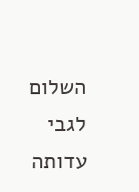השלום לגבי עדותה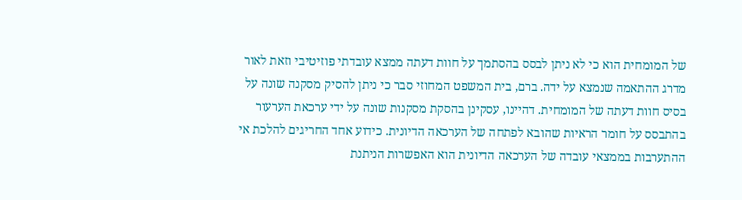של המומחית הוא כי לא ניתן לבסס בהסתמך על חוות דעתה ממצא עובדתי פוזיטיבי וזאת לאור מדרג ההתאמה שנמצא על ידה. ברם, בית המשפט המחוזי סבר כי ניתן להסיק מסקנה שונה על בסיס חוות דעתה של המומחית. דהיינו, עסקינן בהסקת מסקנות שונה על ידי ערכאת הערעור בהתבסס על חומר הראיות שהובא לפתחה של הערכאה הדיונית. כידוע אחד החריגים להלכת אי ההתערבות בממצאי עובדה של הערכאה הדיונית הוא האפשרות הניתנת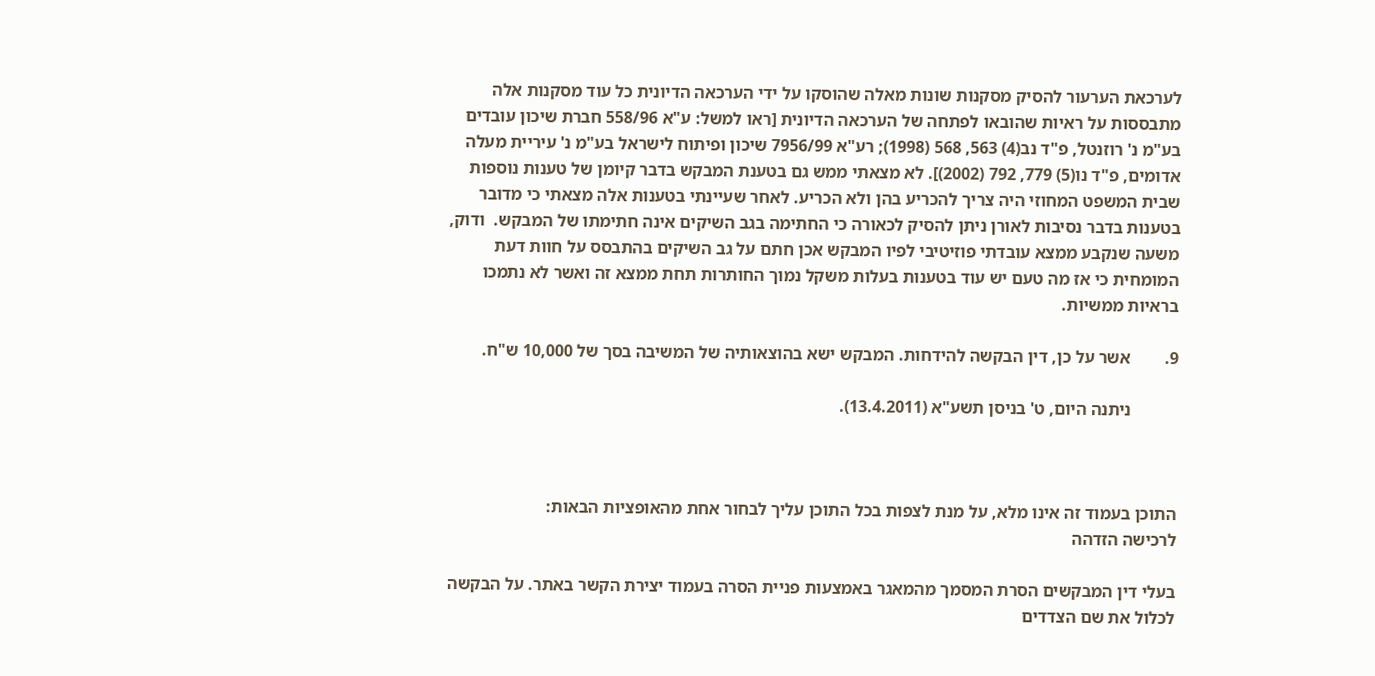לערכאת הערעור להסיק מסקנות שונות מאלה שהוסקו על ידי הערכאה הדיונית כל עוד מסקנות אלה מתבססות על ראיות שהובאו לפתחה של הערכאה הדיונית [ראו למשל: ע"א 558/96 חברת שיכון עובדים בע"מ נ' רוזנטל, פ"ד נב(4) 563, 568 (1998); רע"א 7956/99 שיכון ופיתוח לישראל בע"מ נ' עיריית מעלה אדומים, פ"ד נו(5) 779, 792 (2002)]. לא מצאתי ממש גם בטענת המבקש בדבר קיומן של טענות נוספות שבית המשפט המחוזי היה צריך להכריע בהן ולא הכריע. לאחר שעיינתי בטענות אלה מצאתי כי מדובר בטענות בדבר נסיבות לאורן ניתן להסיק לכאורה כי החתימה בגב השיקים אינה חתימתו של המבקש.  ודוק, משעה שנקבע ממצא עובדתי פוזיטיבי לפיו המבקש אכן חתם על גב השיקים בהתבסס על חוות דעת המומחית כי אז מה טעם יש עוד בטענות בעלות משקל נמוך החותרות תחת ממצא זה ואשר לא נתמכו בראיות ממשיות.

9.        אשר על כן, דין הבקשה להידחות. המבקש ישא בהוצאותיה של המשיבה בסך של 10,000 ש"ח.

           ניתנה היום, ט' בניסן תשע"א (13.4.2011).



התוכן בעמוד זה אינו מלא, על מנת לצפות בכל התוכן עליך לבחור אחת מהאופציות הבאות:
לרכישה הזדהה

בעלי דין המבקשים הסרת המסמך מהמאגר באמצעות פניית הסרה בעמוד יצירת הקשר באתר. על הבקשה לכלול את שם הצדדים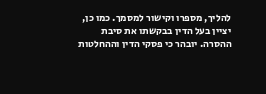להליך, מספרו וקישור למסמך. כמו כן, יציין בעל הדין בבקשתו את סיבת ההסרה. יובהר כי פסקי הדין וההחלטות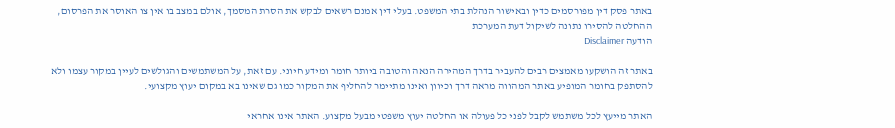באתר פסק דין מפורסמים כדין ובאישור הנהלת בתי המשפט. בעלי דין אמנם רשאים לבקש את הסרת המסמך, אולם במצב בו אין צו האוסר את הפרסום, ההחלטה להסירו נתונה לשיקול דעת המערכת
הודעה Disclaimer

באתר זה הושקעו מאמצים רבים להעביר בדרך המהירה הנאה והטובה ביותר חומר ומידע חיוני. עם זאת, על המשתמשים והגולשים לעיין במקור עצמו ולא להסתפק בחומר המופיע באתר המהווה מראה דרך וכיוון ואינו מתיימר להחליף את המקור כמו גם שאינו בא במקום יעוץ מקצועי.

האתר מייעץ לכל משתמש לקבל לפני כל פעולה או החלטה יעוץ משפטי מבעל מקצוע. האתר אינו אחראי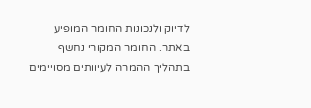לדיוק ולנכונות החומר המופיע באתר. החומר המקורי נחשף בתהליך ההמרה לעיוותים מסויימים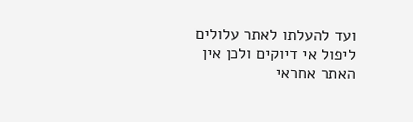ועד להעלתו לאתר עלולים ליפול אי דיוקים ולכן אין האתר אחראי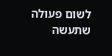לשום פעולה שתעשה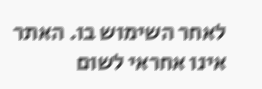לאחר השימוש בו. האתר אינו אחראי לשום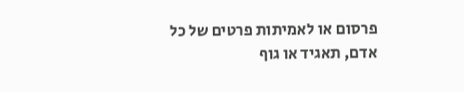פרסום או לאמיתות פרטים של כל אדם, תאגיד או גוף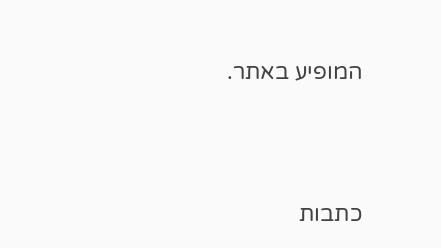המופיע באתר.




כתבות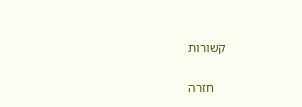קשורות

    חזרה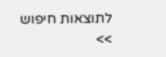לתוצאות חיפוש >>